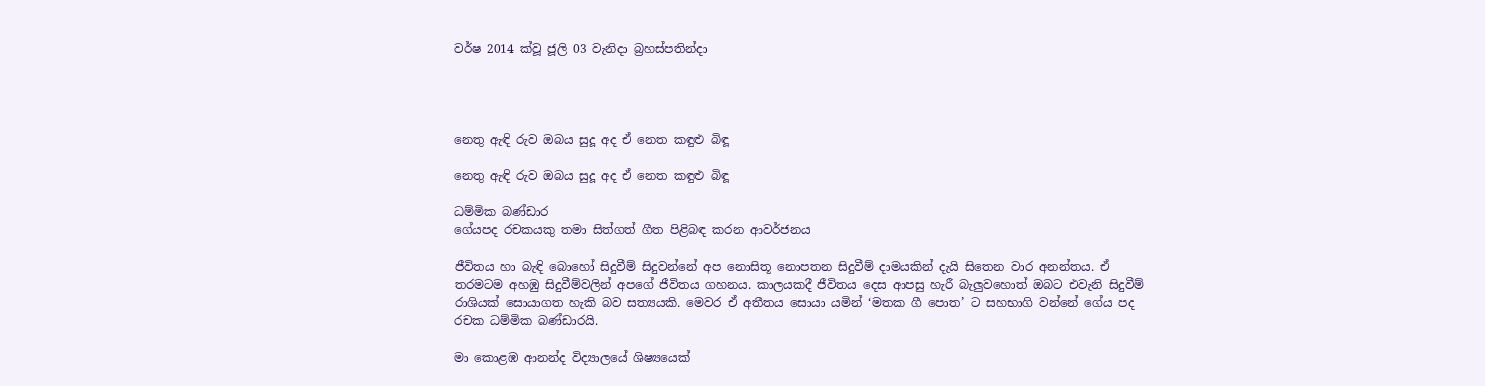වර්ෂ 2014 ක්වූ ජූලි 03 වැනිදා බ්‍රහස්පතින්දා




නෙතු ඇඳි රුව ඔබය සුදූ අද ඒ නෙත කඳුළු බිඳූ

නෙතු ඇඳි රුව ඔබය සුදූ අද ඒ නෙත කඳුළු බිඳූ

ධම්මික බණ්ඩාර
ගේයපද රචකයකු තමා සිත්ගත් ගීත පිළිබඳ කරන ආවර්ජනය

ජීවිතය හා බැඳි බොහෝ සිදුවීම් සිදුවන්නේ අප නොසිතූ නොපතන සිදුවීම් දාමයකින් දැයි සිතෙන වාර අනන්තය. ඒ තරමටම අහඹු සිදුවීම්වලින් අපගේ ජීවිතය ගහනය. කාලයකදී ජීවිතය දෙස ආපසු හැරී බැලුවහොත් ඔබට එවැනි සිදුවීම් රාශියක් සොයාගත හැකි බව සත්‍යයකි. මෙවර ඒ අතීතය සොයා යමින් ‘මතක ගී පොත’ ට සහභාගි වන්නේ ගේය පද රචක ධම්මික බණ්ඩාරයි.

මා කොළඹ ආනන්ද විද්‍යාලයේ ශිෂ්‍යයෙක්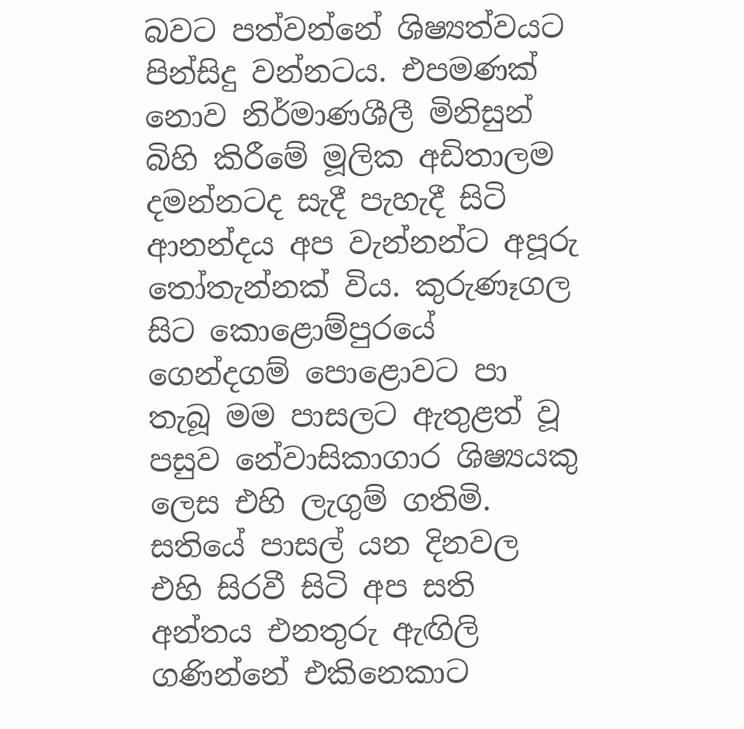බවට පත්වන්නේ ශිෂ්‍යත්වයට පින්සිදු වන්නටය. එපමණක් නොව නිර්මාණශීලී මිනිසුන් බිහි කිරීමේ මූලික අඩිතාලම දමන්නටද සැදී පැහැදී සිටි ආනන්දය අප වැන්නන්ට අපූරු තෝතැන්නක් විය. කුරුණෑගල සිට කොළොම්පුරයේ ගෙන්දගම් පොළොවට පා තැබූ මම පාසලට ඇතුළත් වූ පසුව නේවාසිකාගාර ශිෂ්‍යයකු ලෙස එහි ලැගුම් ගතිමි. සතියේ පාසල් යන දිනවල එහි සිරවී සිටි අප සති අන්තය එනතුරු ඇඟිලි ගණින්නේ එකිනෙකාට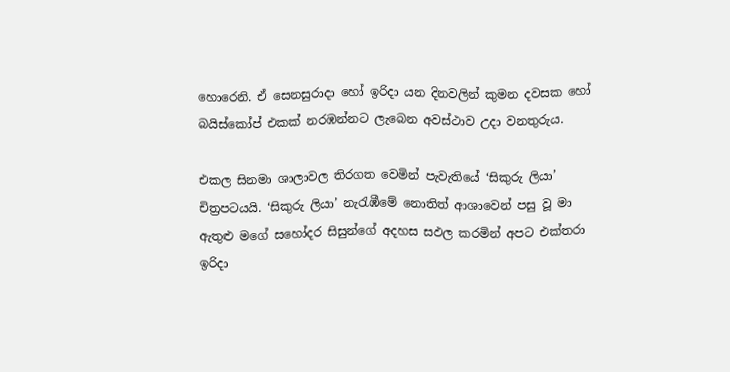හොරෙනි. ඒ සෙනසුරාදා හෝ ඉරිදා යන දිනවලින් කුමන දවසක හෝ බයිස්කෝප් එකක් නරඹන්නට ලැබෙන අවස්ථාව උදා වනතුරුය.

එකල සිනමා ශාලාවල තිරගත වෙමින් පැවැතියේ ‘සිකුරු ලියා’ චිත්‍රපටයයි. ‘සිකුරු ලියා’ නැරැඹීමේ නොතිත් ආශාවෙන් පසු වූ මා ඇතුළු මගේ සහෝදර සිසුන්ගේ අදහස සඵල කරමින් අපට එක්තරා ඉරිදා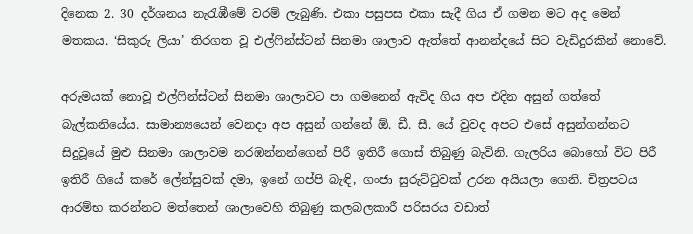දිනෙක 2. 30 දර්ශනය නැරැඹීමේ වරම් ලැබුණි. එකා පසුපස එකා සැදී ගිය ඒ ගමන මට අද මෙන් මතකය. ‘සිකුරු ලියා’ තිරගත වූ එල්ෆින්ස්ටන් සිනමා ශාලාව ඇත්තේ ආනන්දයේ සිට වැඩිදුරකින් නොවේ.

අරුමයක් නොවූ එල්ෆින්ස්ටන් සිනමා ශාලාවට පා ගමනෙන් ඇවිද ගිය අප එදින අසුන් ගත්තේ බැල්කනියේය. සාමාන්‍යයෙන් වෙනදා අප අසුන් ගන්නේ ඕ. ඩී. සී. යේ වුවද අපට එසේ අසුන්ගන්නට සිදුවූයේ මුළු සිනමා ශාලාවම නරඹන්නන්ගෙන් පිරී ඉතිරී ගොස් තිබුණු බැවිනි. ගැලරිය බොහෝ විට පිරී ඉතිරී ගියේ කරේ ලේන්සුවක් දමා, ඉනේ ගප්පි බැඳි, ගංජා සුරුට්ටුවක් උරන අයියලා ගෙනි. චිත්‍රපටය ආරම්භ කරන්නට මත්තෙන් ශාලාවෙහි තිබුණු කලබලකාරී පරිසරය වඩාත්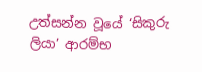උත්සන්න වූයේ ‘සිකුරු ලියා’ ආරම්භ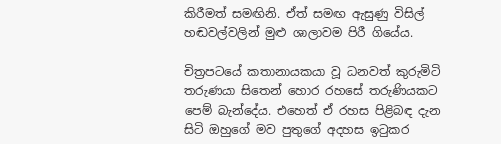කිරීමත් සමඟිනි. ඒත් සමඟ ඇසුණු විසිල් හඬවල්වලින් මුළු ශාලාවම පිරී ගියේය.

චිත්‍රපටයේ කතානායකයා වූ ධනවත් කුරුමිටි තරුණයා සිතෙන් හොර රහසේ තරුණියකට පෙම් බැන්දේය. එහෙත් ඒ රහස පිළිබඳ දැන සිටි ඔහුගේ මව පුතුගේ අදහස ඉටුකර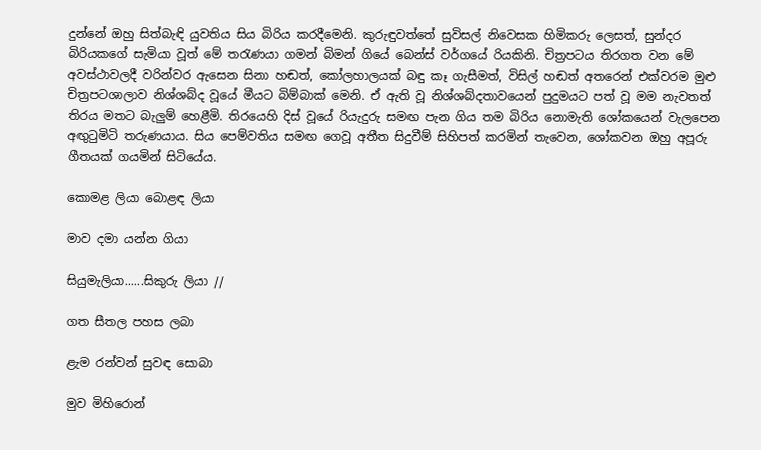දුන්නේ ඔහු සිත්බැඳි යුවතිය සිය බිරිය කරදීමෙනි. කුරුඳුවත්තේ සුවිසල් නිවෙසක හිමිකරු ලෙසත්, සුන්දර බිරියකගේ සැමියා වූත් මේ තරැණයා ගමන් බිමන් ගියේ බෙන්ස් වර්ගයේ රියකිනි. චිත්‍රපටය තිරගත වන මේ අවස්ථාවලදී වරින්වර ඇසෙන සිනා හඬත්, කෝලහාලයක් බඳු කෑ ගැසීමත්, විසිල් හඬත් අතරෙන් එක්වරම මුළු චිත්‍රපටශාලාව නිශ්ශබ්ද වූයේ මීයට බිම්බාක් මෙනි. ඒ ඇති වූ නිශ්ශබ්දතාවයෙන් පුදුමයට පත් වූ මම නැවතත් තිරය මතට බැලුම් හෙළීමි. තිරයෙහි දිස් වූයේ රියැදුරු සමඟ පැන ගිය තම බිරිය නොමැති ශෝකයෙන් වැලපෙන අඟුටුමිටි තරුණයාය. සිය පෙම්වතිය සමඟ ගෙවූ අතීත සිදුවීම් සිහිපත් කරමින් තැවෙන, ශෝකවන ඔහු අපූරු ගීතයක් ගයමින් සිටියේය.

කොමළ ලියා බොළඳ ලියා

මාව දමා යන්න ගියා

සියුමැලියා......සිකුරු ලියා //

ගත සීතල පහස ලබා

ළැම රන්වන් සුවඳ සොබා

මුව මිහිරොන්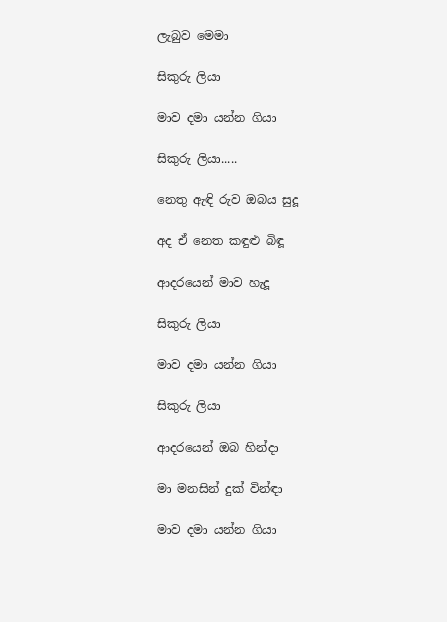ලැබුව මෙමා

සිකුරු ලියා

මාව දමා යන්න ගියා

සිකුරු ලියා.....

නෙතු ඇඳි රුව ඔබය සුදූ

අද ඒ නෙත කඳුළු බිඳූ

ආදරයෙන් මාව හැදූ

සිකුරු ලියා

මාව දමා යන්න ගියා

සිකුරු ලියා

ආදරයෙන් ඔබ හින්දා

මා මනසින් දුක් වින්ඳා

මාව දමා යන්න ගියා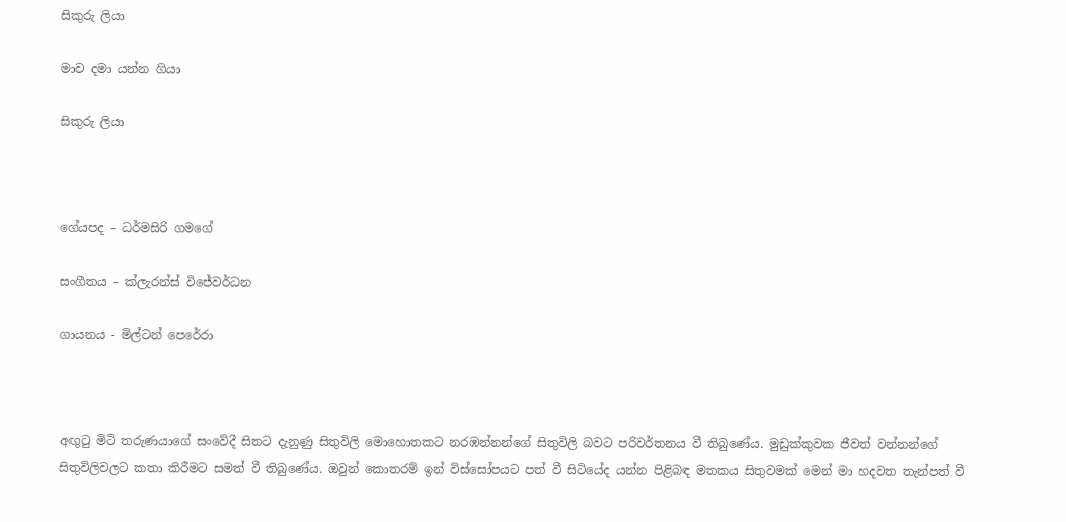සිකුරු ලියා

මාව දමා යන්න ගියා

සිකුරු ලියා



ගේයපද – ධර්මසිරි ගමගේ

සංගීතය – ක්ලැරන්ස් විජේවර්ධන

ගායනය - මිල්ටන් පෙරේරා



අඟුටු මිටි තරුණයාගේ සංවේදී සිතට දැනුණු සිතුවිලි මොහොතකට නරඹන්නන්ගේ සිතුවිලි බවට පරිවර්තනය වී තිබුණේය. මුඩුක්කුවක ජීවත් වන්නන්ගේ සිතුවිලිවලට කතා කිරීමට සමත් වී තිබුණේය. ඔවුන් කොතරම් ඉන් විස්සෝපයට පත් වී සිටියේද යන්න පිළිබඳ මතකය සිතුවමක් මෙන් මා හදවත තැන්පත් වී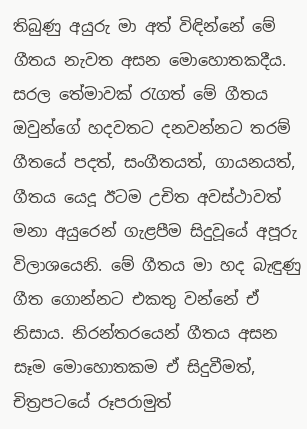තිබුණු අයුරු මා අත් විඳින්නේ මේ ගීතය නැවත අසන මොහොතකදීය. සරල තේමාවක් රැගත් මේ ගීතය ඔවුන්ගේ හදවතට දනවන්නට තරම් ගීතයේ පදත්, සංගීතයත්, ගායනයත්, ගීතය යෙදූ ඊටම උචිත අවස්ථාවත් මනා අයුරෙන් ගැළපීම සිදුවූයේ අපූරු විලාශයෙනි. මේ ගීතය මා හද බැඳුණු ගීත ගොන්නට එකතු වන්නේ ඒ නිසාය. නිරන්තරයෙන් ගීතය අසන සෑම මොහොතකම ඒ සිදුවීමත්, චිත්‍රපටයේ රූපරාමුත්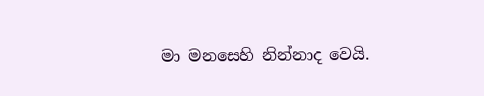මා මනසෙහි නින්නාද වෙයි.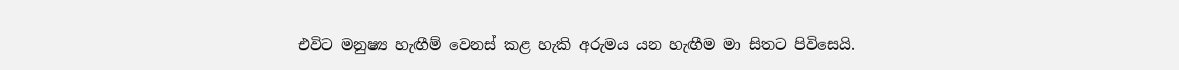එවිට මනුෂ්‍ය හැඟීම් වෙනස් කළ හැකි අරුමය යන හැඟීම මා සිතට පිවිසෙයි.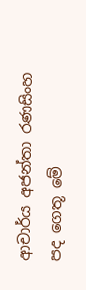ආචාර්ය අජන්තා රණසිංහ පද ගෙතූ මේ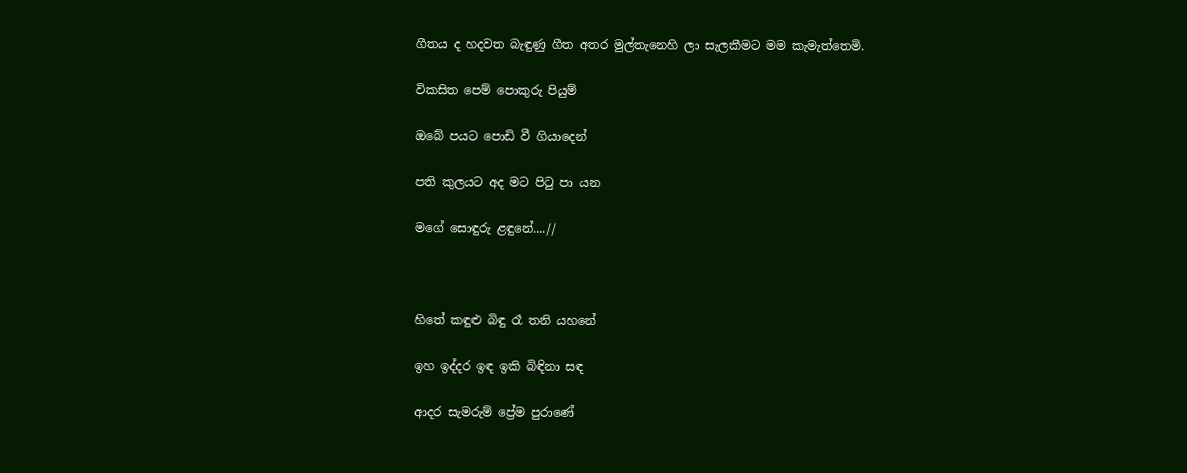ගීතය ද හදවත බැඳුණු ගීත අතර මුල්තැනෙහි ලා සැලකීමට මම කැමැත්තෙමි.

විකසිත පෙම් පොකුරු පියුම්

ඔබේ පයට පොඩි වී ගියාදෙන්

පති කුලයට අද මට පිටු පා යන

මගේ සොඳුරු ළඳුනේ....//



හිතේ කඳුළු බිඳු රෑ තනි යහනේ

ඉහ ඉද්දර ඉඳ ඉකි බිඳිනා සඳ

ආදර සැමරුම් ප්‍රේම පුරාණේ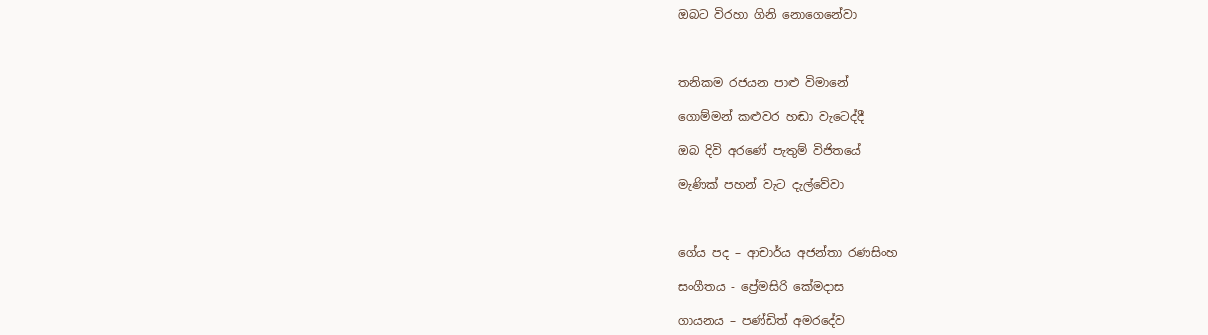ඔබට විරහා ගිනි නොගෙනේවා



තනිකම රජයන පාළු විමානේ

ගොම්මන් කළුවර හඬා වැටෙද්දී

ඔබ දිවි අරණේ පැතුම් විජිතයේ

මැණික් පහන් වැට දැල්වේවා



ගේය පද – ආචාර්ය අජන්තා රණසිංහ

සංගීතය - ප්‍රේමසිරි කේමදාස

ගායනය – පණ්ඩිත් අමරදේව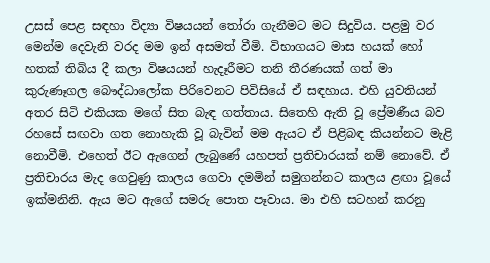උසස් පෙළ සඳහා විද්‍යා විෂයයන් තෝරා ගැනීමට මට සිදුවිය. පළමු වර මෙන්ම දෙවැනි වරද මම ඉන් අසමත් වීමි. විභාගයට මාස හයක් හෝ හතක් තිබිය දී කලා විෂයයන් හැදෑරීමට තනි තීරණයක් ගත් මා කුරුණෑගල බෞද්ධාලෝක පිරිවෙනට පිවිසියේ ඒ සඳහාය. එහි යුවතියන් අතර සිටි එකියක මගේ සිත බැඳ ගත්තාය. සිතෙහි ඇති වූ ප්‍රේමණීය බව රහසේ සඟවා ගත නොහැකි වූ බැවින් මම ඇයට ඒ පිළිබඳ කියන්නට මැළි නොවීමි. එහෙත් ඊට ඇගෙන් ලැබුණේ යහපත් ප්‍රතිචාරයක් නම් නොවේ. ඒ ප්‍රතිචාරය මැද ගෙවුණු කාලය ගෙවා දමමින් සමුගන්නට කාලය ළඟා වූයේ ඉක්මනිනි. ඇය මට ඇගේ සමරු පොත පෑවාය. මා එහි සටහන් කරනු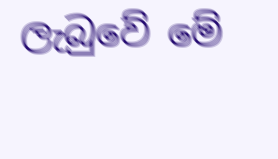ලැබුවේ මේ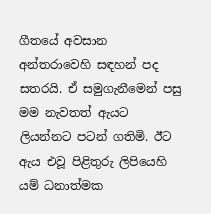ගීතයේ අවසාන අන්තරාවෙහි සඳහන් පද සතරයි. ඒ සමුගැනීමෙන් පසු මම නැවතත් ඇයට ලියන්නට පටන් ගතිමි. ඊට ඇය එවූ පිළිතුරු ලිපියෙහි යම් ධනාත්මක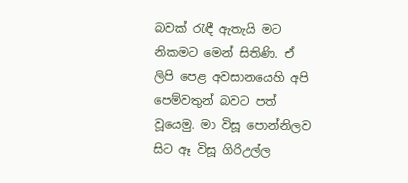බවක් රැඳී ඇතැයි මට නිකමට මෙන් සිතිණි. ඒ ලිපි පෙළ අවසානයෙහි අපි පෙම්වතුන් බවට පත් වූයෙමු. මා විසූ පොන්නිලව සිට ඈ විසූ ගිරිඋල්ල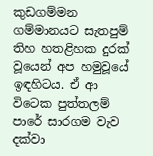කුඩගම්මන ගම්මානයට සැතපුම් තිහ හතළිහක දුරක් වූයෙන් අප හමුවූයේ ඉඳහිටය. ඒ ආ විටෙක පුත්තලම් පාරේ සාරගම වැව දක්වා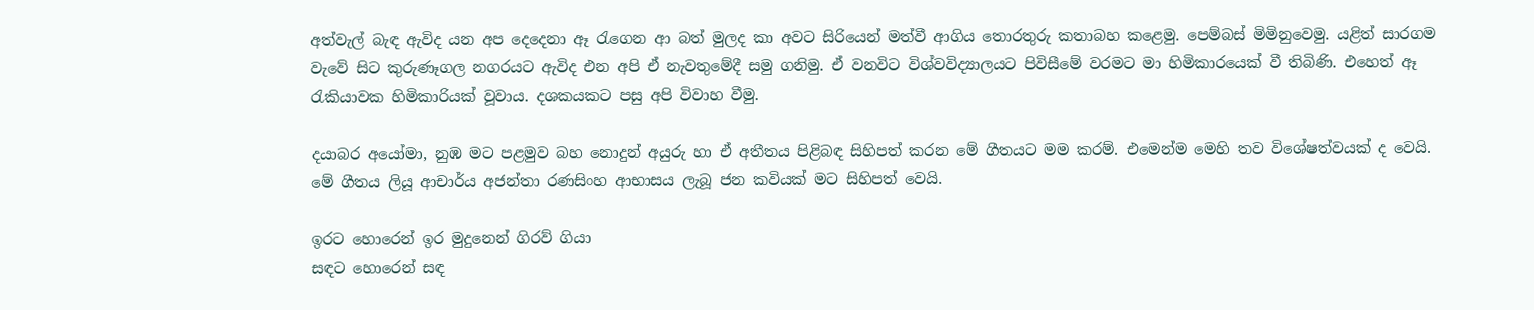අත්වැල් බැඳ ඇවිද යන අප දෙදෙනා ඈ රැගෙන ආ බත් මුලද කා අවට සිරියෙන් මත්වී ආගිය තොරතුරු කතාබහ කළෙමු. පෙම්බස් මිමිනුවෙමු. යළිත් සාරගම වැවේ සිට කුරුණෑගල නගරයට ඇවිද එන අපි ඒ නැවතුමේදී සමු ගනිමු. ඒ වනවිට විශ්වවිද්‍යාලයට පිවිසීමේ වරමට මා හිමිකාරයෙක් වී තිබිණි. එහෙත් ඈ රැකියාවක හිමිකාරියක් වූවාය. දශකයකට පසු අපි විවාහ වීමු.

දයාබර අයෝමා, නුඹ මට පළමුව බහ නොදුන් අයුරු හා ඒ අතීතය පිළිබඳ සිහිපත් කරන මේ ගීතයට මම කරම්. එමෙන්ම මෙහි තව විශේෂත්වයක් ද වෙයි. මේ ගීතය ලියූ ආචාර්ය අජන්තා රණසිංහ ආභාසය ලැබූ ජන කවියක් මට සිහිපත් වෙයි.

ඉරට හොරෙන් ඉර මුදුනෙන් ගිරව් ගියා
සඳට හොරෙන් සඳ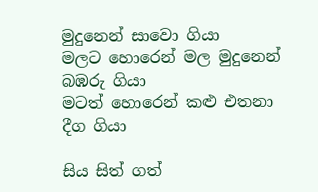මුදුනෙන් සාවො ගියා
මලට හොරෙන් මල මුදුනෙන් බඹරු ගියා
මටත් හොරෙන් කළු එතනා දීග ගියා

සිය සිත් ගත්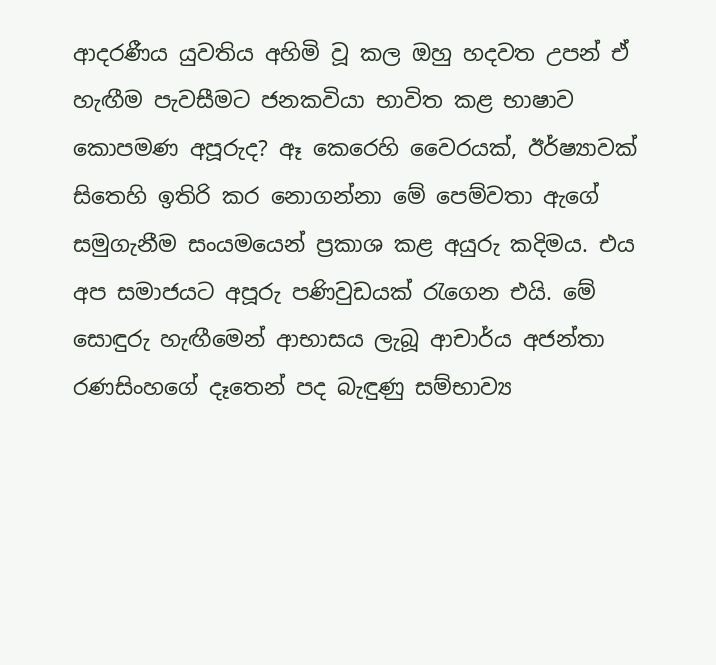ආදරණීය යුවතිය අහිමි වූ කල ඔහු හදවත උපන් ඒ හැඟීම පැවසීමට ජනකවියා භාවිත කළ භාෂාව කොපමණ අපූරුද? ඈ කෙරෙහි වෛරයක්, ඊර්ෂ්‍යාවක් සිතෙහි ඉතිරි කර නොගන්නා මේ පෙම්වතා ඇගේ සමුගැනීම සංයමයෙන් ප්‍රකාශ කළ අයුරු කදිමය. එය අප සමාජයට අපූරු පණිවුඩයක් රැගෙන එයි. මේ සොඳුරු හැඟීමෙන් ආභාසය ලැබූ ආචාර්ය අජන්තා රණසිංහගේ දෑතෙන් පද බැඳුණු සම්භාව්‍ය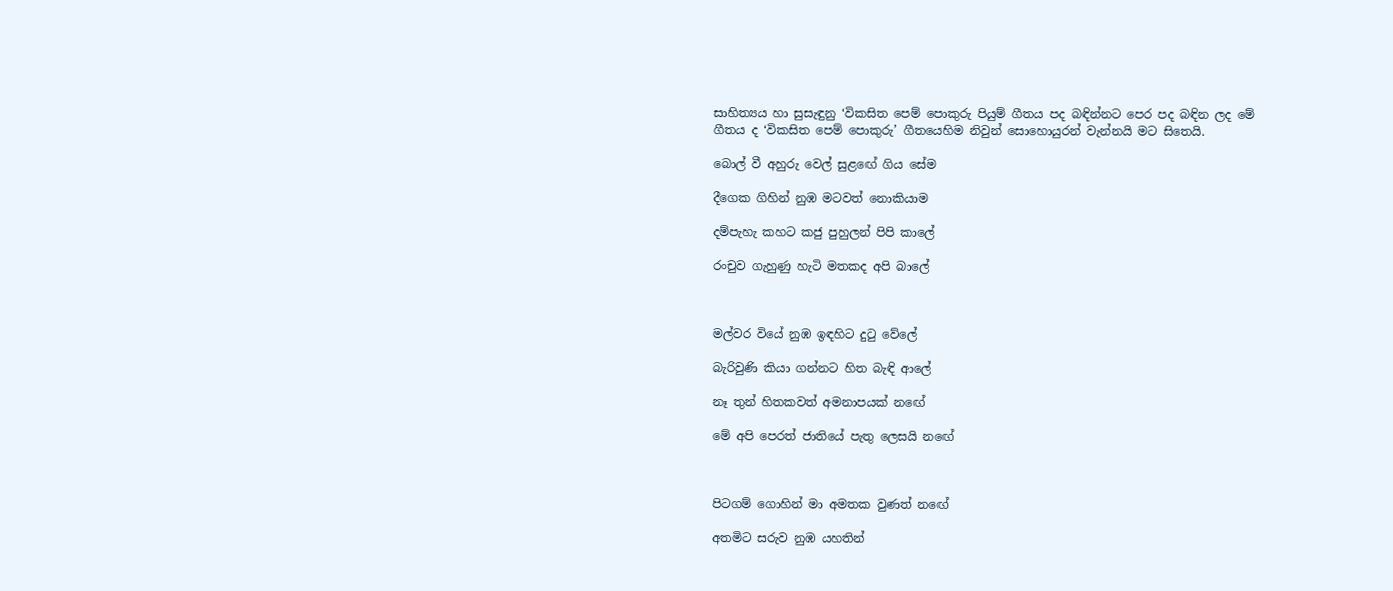සාහිත්‍යය හා සුසැඳුනු ‘විකසිත පෙම් පොකුරු පියුම් ගීතය පද බඳින්නට පෙර පද බඳින ලද මේ ගීතය ද ‘විකසිත පෙම් පොකුරු’ ගීතයෙහිම නිවුන් සොහොයුරන් වැන්නයි මට සිතෙයි.

බොල් වී අහුරු වෙල් සුළඟේ ගිය සේම

දීගෙක ගිහින් නුඹ මටවත් නොකියාම

දම්පැහැ කහට කජු පුහුලන් පිපි කාලේ

රංචුව ගැහුණු හැටි මතකද අපි බාලේ



මල්වර වියේ නුඹ ඉඳහිට දුටු වේලේ

බැරිවුණි කියා ගන්නට හිත බැඳි ආලේ

නෑ තුන් හිතකවත් අමනාපයක් නඟේ

මේ අපි පෙරත් ජාතියේ පැතු ලෙසයි නඟේ



පිටගම් ගොහින් මා අමතක වුණත් නඟේ

අතමිට සරුව නුඹ යහතින්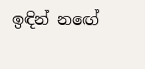ඉඳින් නඟේ